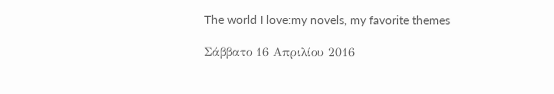The world I love:my novels, my favorite themes

Σάββατο 16 Απριλίου 2016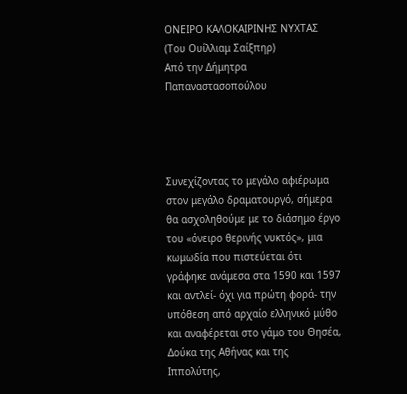ΟΝΕΙΡΟ ΚΑΛΟΚΑΙΡΙΝΗΣ ΝΥΧΤΑΣ
(Του Ουίλλιαμ Σαίξπηρ)
Από την Δήμητρα Παπαναστασοπούλου




Συνεχίζοντας το μεγάλο αφιέρωμα στον μεγάλο δραματουργό, σήμερα θα ασχοληθούμε με το διάσημο έργο του «όνειρο θερινής νυκτός», μια κωμωδία που πιστεύεται ότι γράφηκε ανάμεσα στα 1590 και 1597 και αντλεί- όχι για πρώτη φορά- την υπόθεση από αρχαίο ελληνικό μύθο και αναφέρεται στο γάμο του Θησέα, Δούκα της Αθήνας και της Ιππολύτης,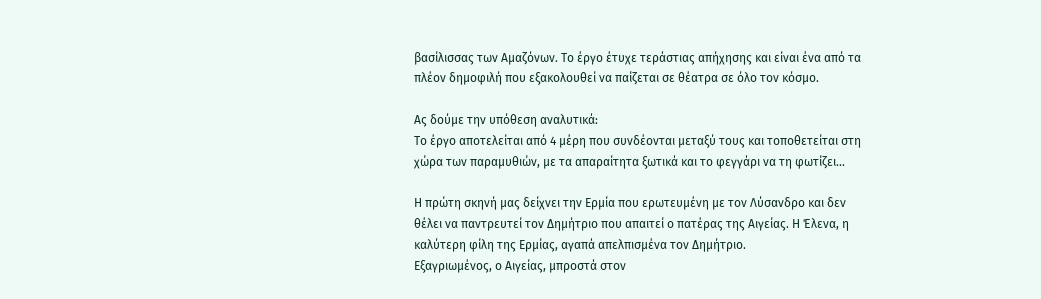βασίλισσας των Αμαζόνων. Το έργο έτυχε τεράστιας απήχησης και είναι ένα από τα πλέον δημοφιλή που εξακολουθεί να παίζεται σε θέατρα σε όλο τον κόσμο.

Ας δούμε την υπόθεση αναλυτικά:
Το έργο αποτελείται από 4 μέρη που συνδέονται μεταξύ τους και τοποθετείται στη χώρα των παραμυθιών, με τα απαραίτητα ξωτικά και το φεγγάρι να τη φωτίζει...

Η πρώτη σκηνή μας δείχνει την Ερμία που ερωτευμένη με τον Λύσανδρο και δεν θέλει να παντρευτεί τον Δημήτριο που απαιτεί ο πατέρας της Αιγείας. Η Έλενα, η καλύτερη φίλη της Ερμίας, αγαπά απελπισμένα τον Δημήτριο.
Εξαγριωμένος, ο Αιγείας, μπροστά στον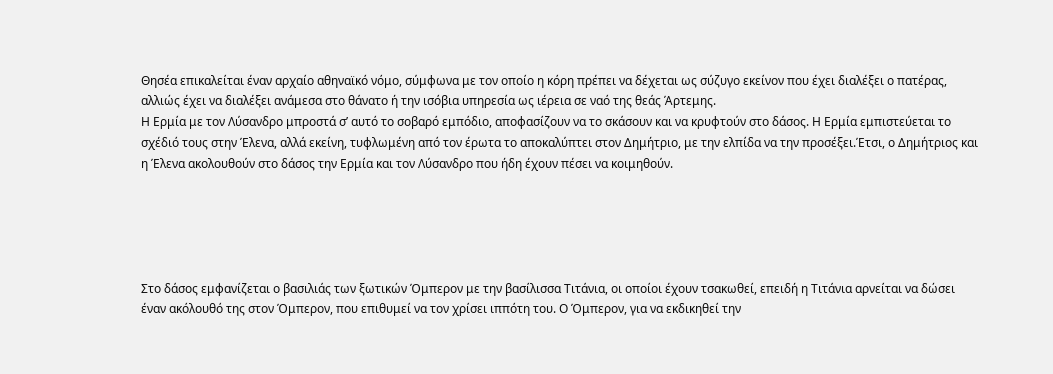Θησέα επικαλείται έναν αρχαίο αθηναϊκό νόμο, σύμφωνα με τον οποίο η κόρη πρέπει να δέχεται ως σύζυγο εκείνον που έχει διαλέξει ο πατέρας, αλλιώς έχει να διαλέξει ανάμεσα στο θάνατο ή την ισόβια υπηρεσία ως ιέρεια σε ναό της θεάς Άρτεμης.
Η Ερμία με τον Λύσανδρο μπροστά σ’ αυτό το σοβαρό εμπόδιο, αποφασίζουν να το σκάσουν και να κρυφτούν στο δάσος. Η Ερμία εμπιστεύεται το σχέδιό τους στην Έλενα, αλλά εκείνη, τυφλωμένη από τον έρωτα το αποκαλύπτει στον Δημήτριο, με την ελπίδα να την προσέξει.Έτσι, ο Δημήτριος και η Έλενα ακολουθούν στο δάσος την Ερμία και τον Λύσανδρο που ήδη έχουν πέσει να κοιμηθούν.





Στο δάσος εμφανίζεται ο βασιλιάς των ξωτικών Όμπερον με την βασίλισσα Τιτάνια, οι οποίοι έχουν τσακωθεί, επειδή η Τιτάνια αρνείται να δώσει έναν ακόλουθό της στον Όμπερον, που επιθυμεί να τον χρίσει ιππότη του. Ο Όμπερον, για να εκδικηθεί την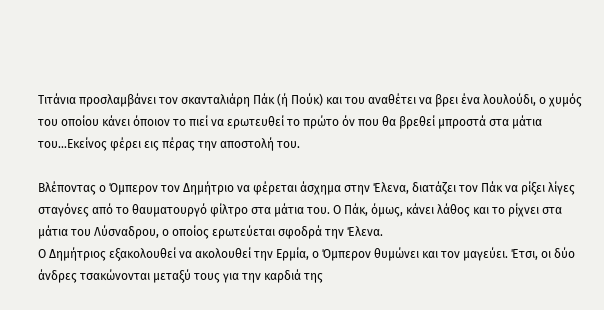Τιτάνια προσλαμβάνει τον σκανταλιάρη Πάκ (ή Πούκ) και του αναθέτει να βρει ένα λουλούδι, ο χυμός του οποίου κάνει όποιον το πιεί να ερωτευθεί το πρώτο όν που θα βρεθεί μπροστά στα μάτια του...Εκείνος φέρει εις πέρας την αποστολή του.

Βλέποντας ο Όμπερον τον Δημήτριο να φέρεται άσχημα στην Έλενα, διατάζει τον Πάκ να ρίξει λίγες σταγόνες από το θαυματουργό φίλτρο στα μάτια του. Ο Πάκ, όμως, κάνει λάθος και το ρίχνει στα μάτια του Λύσναδρου, ο οποίος ερωτεύεται σφοδρά την Έλενα.
Ο Δημήτριος εξακολουθεί να ακολουθεί την Ερμία, ο Όμπερον θυμώνει και τον μαγεύει. Έτσι, οι δύο άνδρες τσακώνονται μεταξύ τους για την καρδιά της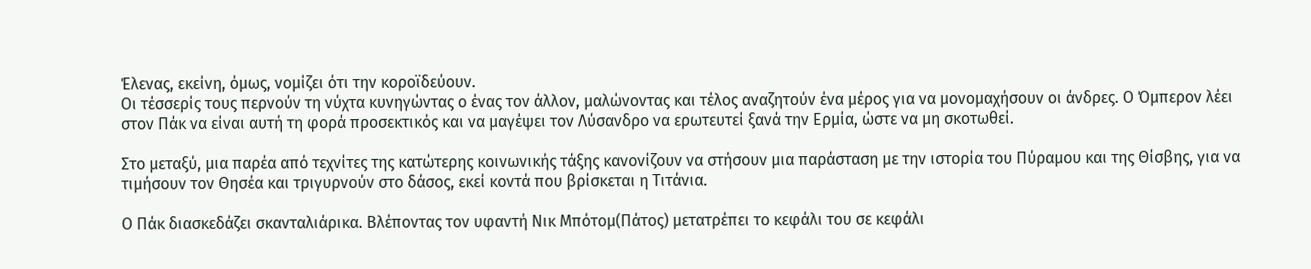Έλενας, εκείνη, όμως, νομίζει ότι την κοροϊδεύουν.
Οι τέσσερίς τους περνούν τη νύχτα κυνηγώντας ο ένας τον άλλον, μαλώνοντας και τέλος αναζητούν ένα μέρος για να μονομαχήσουν οι άνδρες. Ο Όμπερον λέει στον Πάκ να είναι αυτή τη φορά προσεκτικός και να μαγέψει τον Λύσανδρο να ερωτευτεί ξανά την Ερμία, ώστε να μη σκοτωθεί.

Στο μεταξύ, μια παρέα από τεχνίτες της κατώτερης κοινωνικής τάξης κανονίζουν να στήσουν μια παράσταση με την ιστορία του Πύραμου και της Θίσβης, για να τιμήσουν τον Θησέα και τριγυρνούν στο δάσος, εκεί κοντά που βρίσκεται η Τιτάνια.

Ο Πάκ διασκεδάζει σκανταλιάρικα. Βλέποντας τον υφαντή Νικ Μπότομ(Πάτος) μετατρέπει το κεφάλι του σε κεφάλι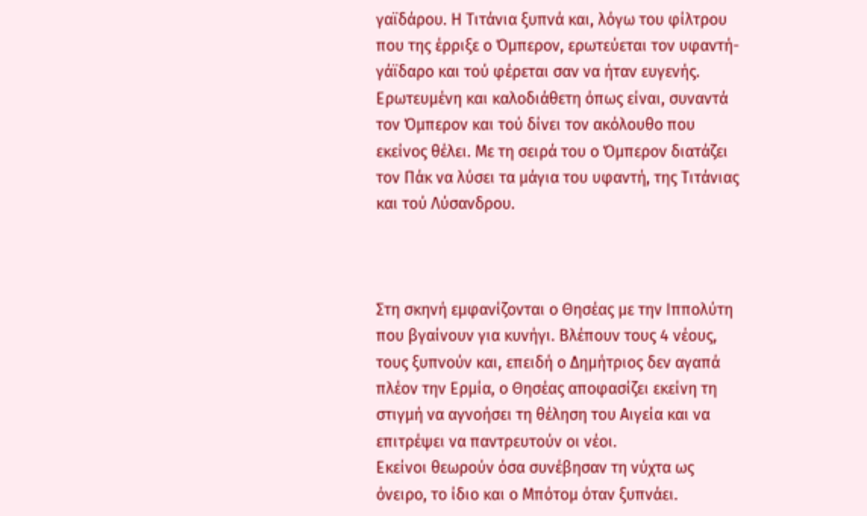γαϊδάρου. Η Τιτάνια ξυπνά και, λόγω του φίλτρου που της έρριξε ο Όμπερον, ερωτεύεται τον υφαντή- γάϊδαρο και τού φέρεται σαν να ήταν ευγενής. Ερωτευμένη και καλοδιάθετη όπως είναι, συναντά τον Όμπερον και τού δίνει τον ακόλουθο που εκείνος θέλει. Με τη σειρά του ο Όμπερον διατάζει τον Πάκ να λύσει τα μάγια του υφαντή, της Τιτάνιας και τού Λύσανδρου.



Στη σκηνή εμφανίζονται ο Θησέας με την Ιππολύτη που βγαίνουν για κυνήγι. Βλέπουν τους 4 νέους, τους ξυπνούν και, επειδή ο Δημήτριος δεν αγαπά πλέον την Ερμία, ο Θησέας αποφασίζει εκείνη τη στιγμή να αγνοήσει τη θέληση του Αιγεία και να επιτρέψει να παντρευτούν οι νέοι.
Εκείνοι θεωρούν όσα συνέβησαν τη νύχτα ως όνειρο, το ίδιο και ο Μπότομ όταν ξυπνάει.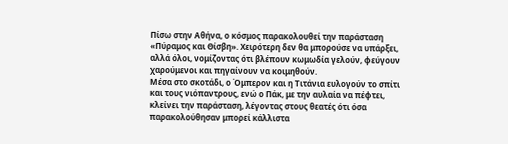Πίσω στην Αθήνα, ο κόσμος παρακολουθεί την παράσταση «Πύραμος και Θίσβη». Χειρότερη δεν θα μπορούσε να υπάρξει, αλλά όλοι, νομίζοντας ότι βλέπουν κωμωδία γελούν, φεύγουν χαρούμενοι και πηγαίνουν να κοιμηθούν.
Μέσα στο σκοτάδι, ο Όμπερον και η Τιτάνια ευλογούν το σπίτι και τους νιόπαντρους, ενώ ο Πάκ, με την αυλαία να πέφτει, κλείνει την παράσταση, λέγοντας στους θεατές ότι όσα παρακολούθησαν μπορεί κάλλιστα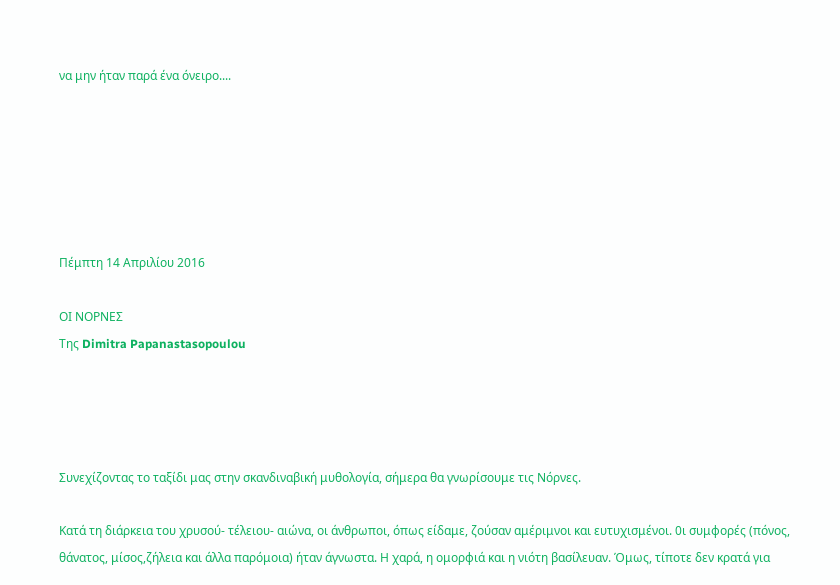να μην ήταν παρά ένα όνειρο....






Πέμπτη 14 Απριλίου 2016

ΟΙ ΝΟΡΝΕΣ
Της Dimitra Papanastasopoulou




Συνεχίζοντας το ταξίδι μας στην σκανδιναβική μυθολογία, σήμερα θα γνωρίσουμε τις Νόρνες.

Κατά τη διάρκεια του χρυσού- τέλειου- αιώνα, οι άνθρωποι, όπως είδαμε, ζούσαν αμέριμνοι και ευτυχισμένοι. 0ι συμφορές (πόνος, θάνατος, μίσος,ζήλεια και άλλα παρόμοια) ήταν άγνωστα. Η χαρά, η ομορφιά και η νιότη βασίλευαν. Όμως, τίποτε δεν κρατά για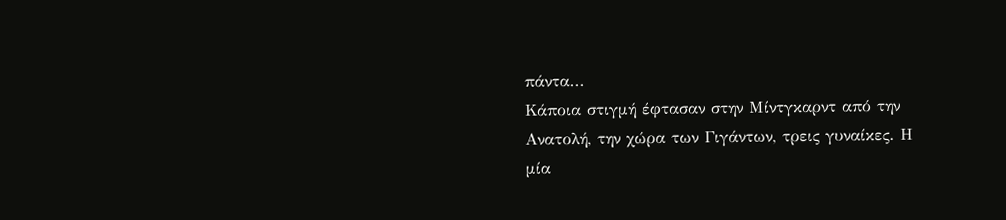πάντα...
Κάποια στιγμή έφτασαν στην Μίντγκαρντ από την Ανατολή, την χώρα των Γιγάντων, τρεις γυναίκες. Η μία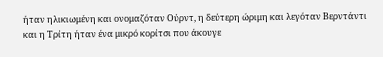ήταν ηλικιωμένη και ονομαζόταν Ούρντ, η δεύτερη ώριμη και λεγόταν Βερντάντι και η Τρίτη ήταν ένα μικρό κορίτσι που άκουγε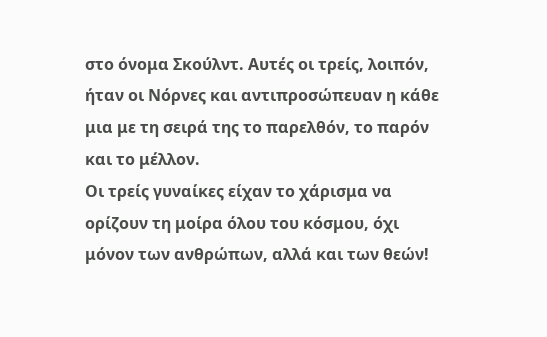στο όνομα Σκούλντ. Αυτές οι τρείς, λοιπόν, ήταν οι Νόρνες και αντιπροσώπευαν η κάθε μια με τη σειρά της το παρελθόν, το παρόν και το μέλλον.
Οι τρείς γυναίκες είχαν το χάρισμα να ορίζουν τη μοίρα όλου του κόσμου, όχι μόνον των ανθρώπων, αλλά και των θεών!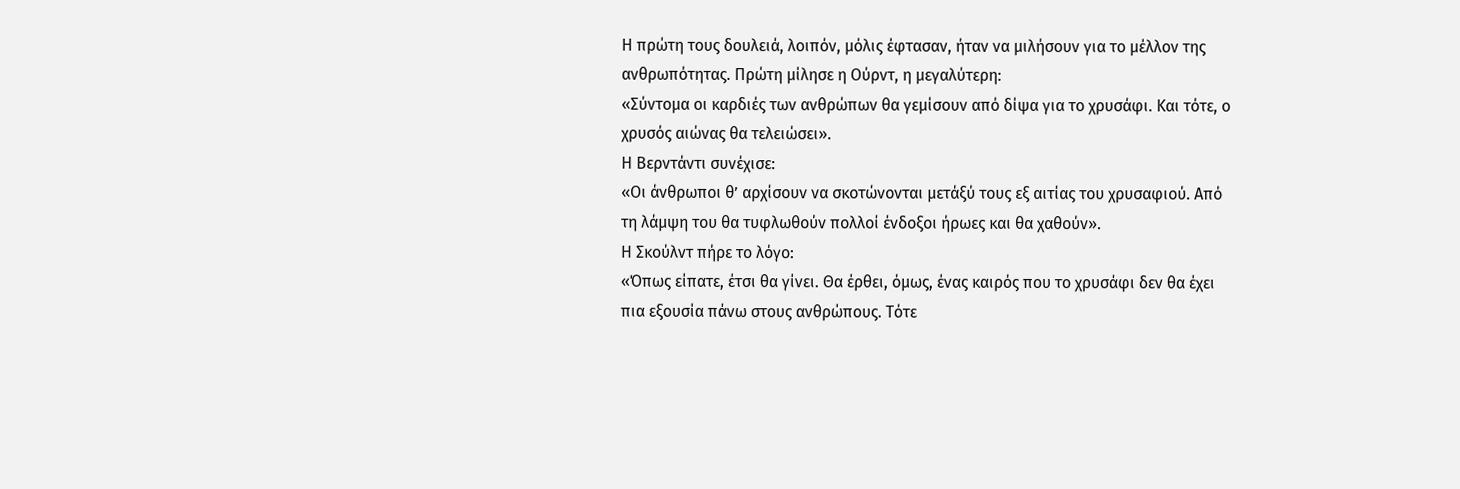Η πρώτη τους δουλειά, λοιπόν, μόλις έφτασαν, ήταν να μιλήσουν για το μέλλον της ανθρωπότητας. Πρώτη μίλησε η Ούρντ, η μεγαλύτερη:
«Σύντομα οι καρδιές των ανθρώπων θα γεμίσουν από δίψα για το χρυσάφι. Και τότε, ο χρυσός αιώνας θα τελειώσει».
Η Βερντάντι συνέχισε:
«Οι άνθρωποι θ’ αρχίσουν να σκοτώνονται μετάξύ τους εξ αιτίας του χρυσαφιού. Από τη λάμψη του θα τυφλωθούν πολλοί ένδοξοι ήρωες και θα χαθούν».
Η Σκούλντ πήρε το λόγο:
«Όπως είπατε, έτσι θα γίνει. Θα έρθει, όμως, ένας καιρός που το χρυσάφι δεν θα έχει πια εξουσία πάνω στους ανθρώπους. Τότε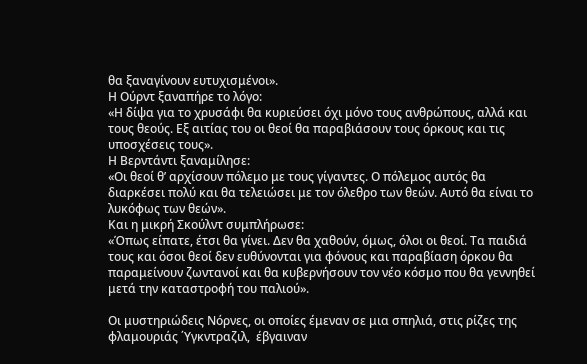θα ξαναγίνουν ευτυχισμένοι».
Η Ούρντ ξαναπήρε το λόγο:
«Η δίψα για το χρυσάφι θα κυριεύσει όχι μόνο τους ανθρώπους, αλλά και τους θεούς. Εξ αιτίας του οι θεοί θα παραβιάσουν τους όρκους και τις υποσχέσεις τους».
Η Βερντάντι ξαναμίλησε:
«Οι θεοί θ’ αρχίσουν πόλεμο με τους γίγαντες. Ο πόλεμος αυτός θα διαρκέσει πολύ και θα τελειώσει με τον όλεθρο των θεών. Αυτό θα είναι το λυκόφως των θεών».
Και η μικρή Σκούλντ συμπλήρωσε:
«Όπως είπατε, έτσι θα γίνει. Δεν θα χαθούν, όμως, όλοι οι θεοί. Τα παιδιά τους και όσοι θεοί δεν ευθύνονται για φόνους και παραβίαση όρκου θα παραμείνουν ζωντανοί και θα κυβερνήσουν τον νέο κόσμο που θα γεννηθεί μετά την καταστροφή του παλιού».

Οι μυστηριώδεις Νόρνες, οι οποίες έμεναν σε μια σπηλιά, στις ρίζες της φλαμουριάς ΄Υγκντραζιλ,  έβγαιναν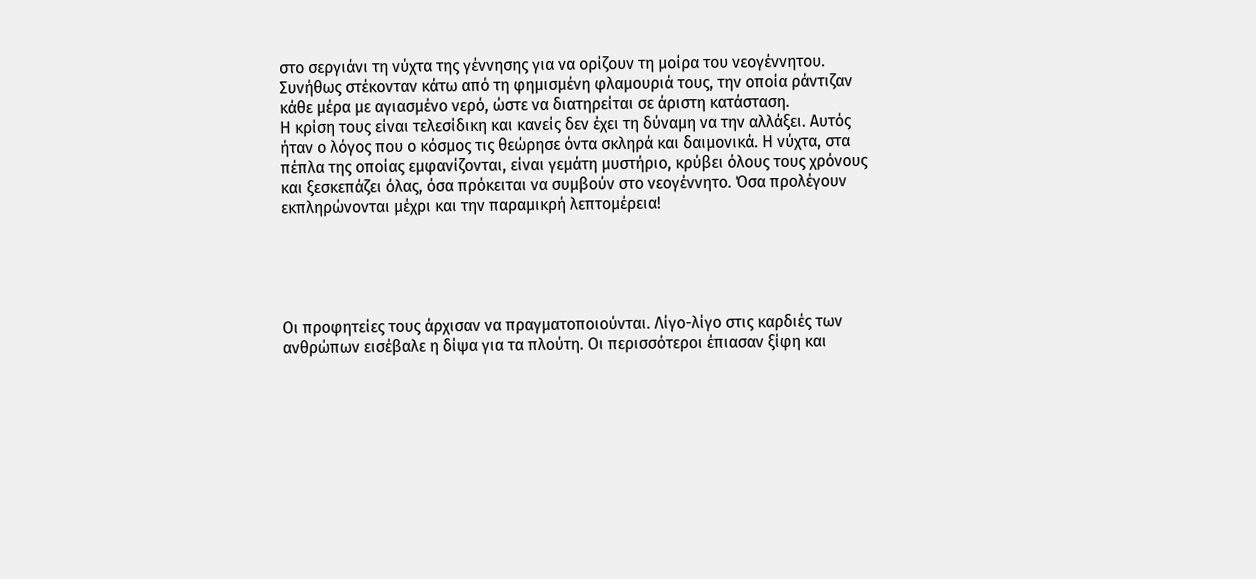στο σεργιάνι τη νύχτα της γέννησης για να ορίζουν τη μοίρα του νεογέννητου. Συνήθως στέκονταν κάτω από τη φημισμένη φλαμουριά τους, την οποία ράντιζαν κάθε μέρα με αγιασμένο νερό, ώστε να διατηρείται σε άριστη κατάσταση.
Η κρίση τους είναι τελεσίδικη και κανείς δεν έχει τη δύναμη να την αλλάξει. Αυτός ήταν ο λόγος που ο κόσμος τις θεώρησε όντα σκληρά και δαιμονικά. Η νύχτα, στα πέπλα της οποίας εμφανίζονται, είναι γεμάτη μυστήριο, κρύβει όλους τους χρόνους και ξεσκεπάζει όλας, όσα πρόκειται να συμβούν στο νεογέννητο. Όσα προλέγουν εκπληρώνονται μέχρι και την παραμικρή λεπτομέρεια!





Οι προφητείες τους άρχισαν να πραγματοποιούνται. Λίγο-λίγο στις καρδιές των ανθρώπων εισέβαλε η δίψα για τα πλούτη. Οι περισσότεροι έπιασαν ξίφη και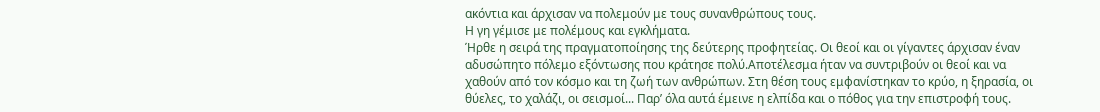ακόντια και άρχισαν να πολεμούν με τους συνανθρώπους τους.
Η γη γέμισε με πολέμους και εγκλήματα.
Ήρθε η σειρά της πραγματοποίησης της δεύτερης προφητείας. Οι θεοί και οι γίγαντες άρχισαν έναν αδυσώπητο πόλεμο εξόντωσης που κράτησε πολύ.Αποτέλεσμα ήταν να συντριβούν οι θεοί και να χαθούν από τον κόσμο και τη ζωή των ανθρώπων. Στη θέση τους εμφανίστηκαν το κρύο, η ξηρασία, οι θύελες, το χαλάζι, οι σεισμοί... Παρ’ όλα αυτά έμεινε η ελπίδα και ο πόθος για την επιστροφή τους.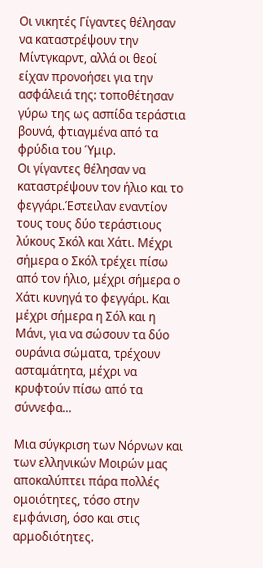Οι νικητές Γίγαντες θέλησαν να καταστρέψουν την Μίντγκαρντ, αλλά οι θεοί είχαν προνοήσει για την ασφάλειά της: τοποθέτησαν γύρω της ως ασπίδα τεράστια βουνά, φτιαγμένα από τα φρύδια του Ύμιρ.
Οι γίγαντες θέλησαν να καταστρέψουν τον ήλιο και το φεγγάρι.Έστειλαν εναντίον τους τους δύο τεράστιους λύκους Σκόλ και Χάτι. Μέχρι σήμερα ο Σκόλ τρέχει πίσω από τον ήλιο, μέχρι σήμερα ο Χάτι κυνηγά το φεγγάρι. Και μέχρι σήμερα η Σόλ και η Μάνι, για να σώσουν τα δύο ουράνια σώματα, τρέχουν ασταμάτητα, μέχρι να κρυφτούν πίσω από τα σύννεφα...

Μια σύγκριση των Νόρνων και των ελληνικών Μοιρών μας αποκαλύπτει πάρα πολλές ομοιότητες, τόσο στην εμφάνιση, όσο και στις αρμοδιότητες.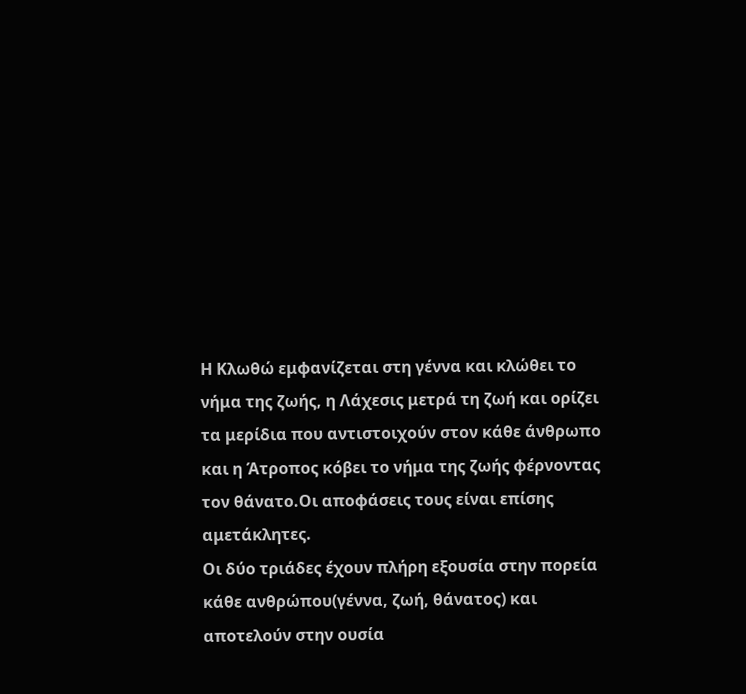Η Κλωθώ εμφανίζεται στη γέννα και κλώθει το νήμα της ζωής, η Λάχεσις μετρά τη ζωή και ορίζει τα μερίδια που αντιστοιχούν στον κάθε άνθρωπο και η Άτροπος κόβει το νήμα της ζωής φέρνοντας τον θάνατο.Οι αποφάσεις τους είναι επίσης αμετάκλητες.
Οι δύο τριάδες έχουν πλήρη εξουσία στην πορεία κάθε ανθρώπου(γέννα, ζωή, θάνατος) και αποτελούν στην ουσία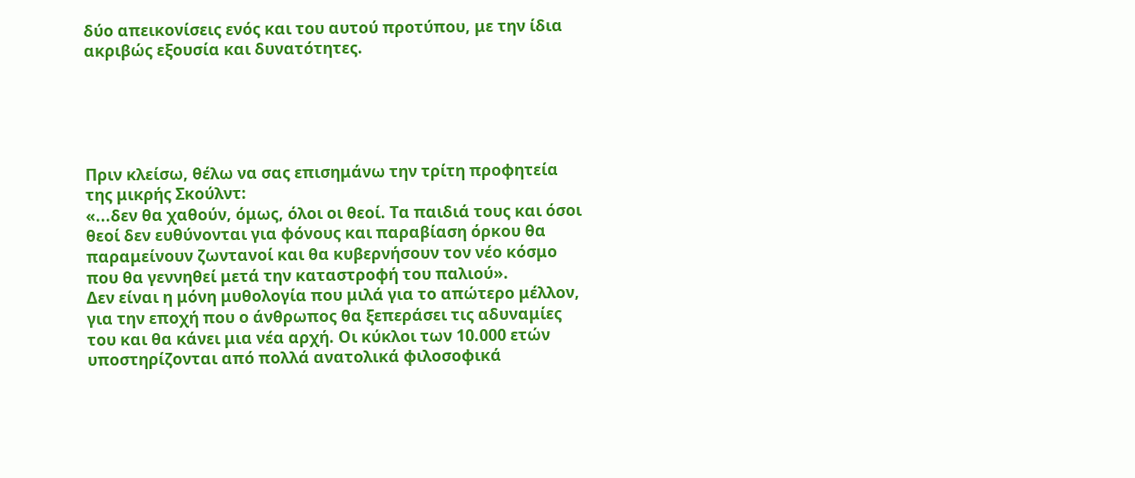δύο απεικονίσεις ενός και του αυτού προτύπου, με την ίδια ακριβώς εξουσία και δυνατότητες.





Πριν κλείσω, θέλω να σας επισημάνω την τρίτη προφητεία της μικρής Σκούλντ:
«...δεν θα χαθούν, όμως, όλοι οι θεοί. Τα παιδιά τους και όσοι θεοί δεν ευθύνονται για φόνους και παραβίαση όρκου θα παραμείνουν ζωντανοί και θα κυβερνήσουν τον νέο κόσμο που θα γεννηθεί μετά την καταστροφή του παλιού».
Δεν είναι η μόνη μυθολογία που μιλά για το απώτερο μέλλον, για την εποχή που ο άνθρωπος θα ξεπεράσει τις αδυναμίες του και θα κάνει μια νέα αρχή. Οι κύκλοι των 10.000 ετών υποστηρίζονται από πολλά ανατολικά φιλοσοφικά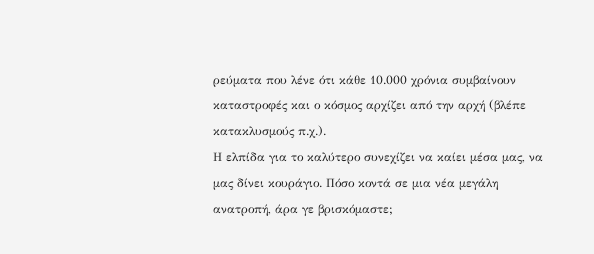ρεύματα που λένε ότι κάθε 10.000 χρόνια συμβαίνουν καταστροφές και ο κόσμος αρχίζει από την αρχή (βλέπε κατακλυσμούς π.χ.).
Η ελπίδα για το καλύτερο συνεχίζει να καίει μέσα μας, να μας δίνει κουράγιο. Πόσο κοντά σε μια νέα μεγάλη ανατροπή, άρα γε βρισκόμαστε;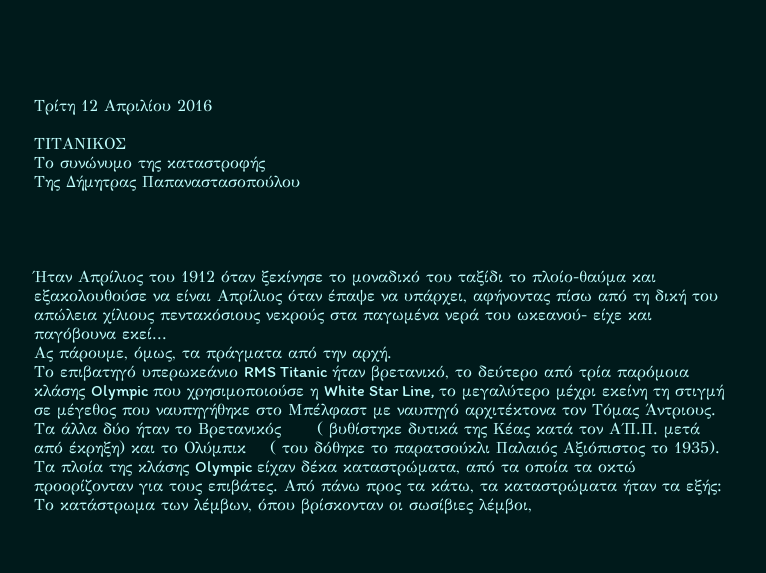Τρίτη 12 Απριλίου 2016

ΤΙΤΑΝΙΚΟΣ
Το συνώνυμο της καταστροφής
Της Δήμητρας Παπαναστασοπούλου




Ήταν Απρίλιος του 1912 όταν ξεκίνησε το μοναδικό του ταξίδι το πλοίο-θαύμα και εξακολουθούσε να είναι Απρίλιος όταν έπαψε να υπάρχει, αφήνοντας πίσω από τη δική του απώλεια χίλιους πεντακόσιους νεκρούς στα παγωμένα νερά του ωκεανού- είχε και παγόβουνα εκεί...
Ας πάρουμε, όμως, τα πράγματα από την αρχή.
Το επιβατηγό υπερωκεάνιο RMS Titanic ήταν βρετανικό, το δεύτερο από τρία παρόμοια κλάσης Olympic που χρησιμοποιούσε η White Star Line, το μεγαλύτερο μέχρι εκείνη τη στιγμή σε μέγεθος που ναυπηγήθηκε στο Μπέλφαστ με ναυπηγό αρχιτέκτονα τον Τόμας Άντριους. Τα άλλα δύο ήταν το Βρετανικός      ( βυθίστηκε δυτικά της Κέας κατά τον Α΄Π.Π. μετά από έκρηξη) και το Ολύμπικ    ( του δόθηκε το παρατσούκλι Παλαιός Αξιόπιστος το 1935).
Τα πλοία της κλάσης Olympic είχαν δέκα καταστρώματα, από τα οποία τα οκτώ προορίζονταν για τους επιβάτες. Από πάνω προς τα κάτω, τα καταστρώματα ήταν τα εξής:
Το κατάστρωμα των λέμβων, όπου βρίσκονταν οι σωσίβιες λέμβοι,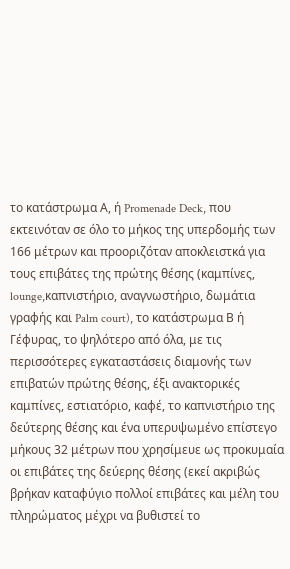το κατάστρωμα Α, ή Promenade Deck, που εκτεινόταν σε όλο το μήκος της υπερδομής των 166 μέτρων και προοριζόταν αποκλειστκά για τους επιβάτες της πρώτης θέσης (καμπίνες, lounge,καπνιστήριο, αναγνωστήριο, δωμάτια γραφής και Palm court), το κατάστρωμα Β ή Γέφυρας, το ψηλότερο από όλα, με τις περισσότερες εγκαταστάσεις διαμονής των επιβατών πρώτης θέσης, έξι ανακτορικές καμπίνες, εστιατόριο, καφέ, το καπνιστήριο της δεύτερης θέσης και ένα υπερυψωμένο επίστεγο μήκους 32 μέτρων που χρησίμευε ως προκυμαία οι επιβάτες της δεύερης θέσης (εκεί ακριβώς βρήκαν καταφύγιο πολλοί επιβάτες και μέλη του πληρώματος μέχρι να βυθιστεί το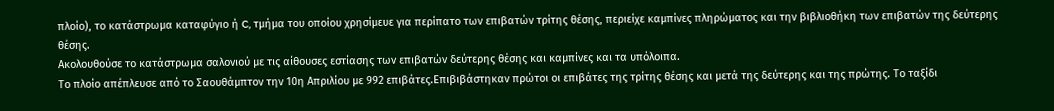πλοίο), το κατάστρωμα καταφύγιο ή C, τμήμα του οποίου χρησίμευε για περίπατο των επιβατών τρίτης θέσης, περιείχε καμπίνες πληρώματος και την βιβλιοθήκη των επιβατών της δεύτερης θέσης.
Ακολουθούσε το κατάστρωμα σαλονιού με τις αίθουσες εστίασης των επιβατών δεύτερης θέσης και καμπίνες και τα υπόλοιπα.
Το πλοίο απέπλευσε από το Σαουθάμπτον την 10η Απριλίου με 992 επιβάτες.Επιβιβάστηκαν πρώτοι οι επιβάτες της τρίτης θέσης και μετά της δεύτερης και της πρώτης. Το ταξίδι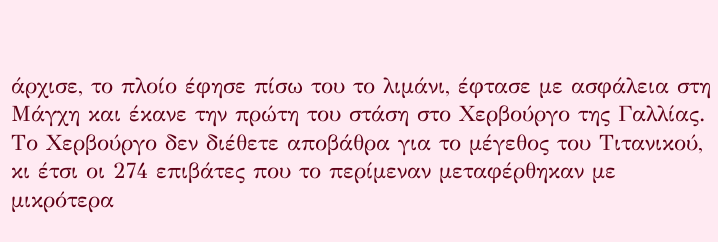άρχισε, το πλοίο έφησε πίσω του το λιμάνι, έφτασε με ασφάλεια στη Μάγχη και έκανε την πρώτη του στάση στο Χερβούργο της Γαλλίας. Το Χερβούργο δεν διέθετε αποβάθρα για το μέγεθος του Τιτανικού, κι έτσι οι 274 επιβάτες που το περίμεναν μεταφέρθηκαν με μικρότερα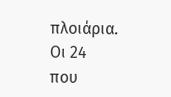πλοιάρια. Οι 24 που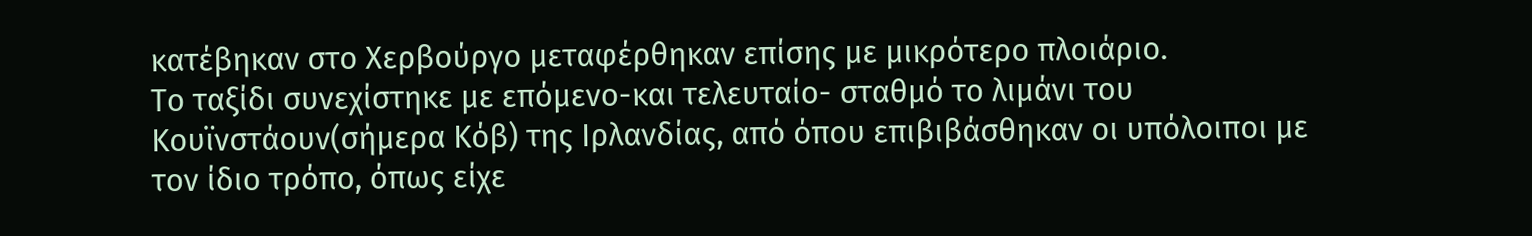κατέβηκαν στο Χερβούργο μεταφέρθηκαν επίσης με μικρότερο πλοιάριο.
Το ταξίδι συνεχίστηκε με επόμενο-και τελευταίο- σταθμό το λιμάνι του Κουϊνστάουν(σήμερα Κόβ) της Ιρλανδίας, από όπου επιβιβάσθηκαν οι υπόλοιποι με τον ίδιο τρόπο, όπως είχε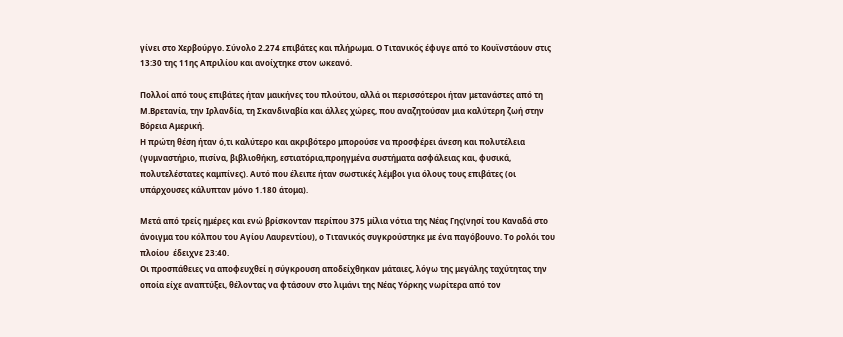γίνει στο Χερβούργο. Σύνολο 2.274 επιβάτες και πλήρωμα. Ο Τιτανικός έφυγε από το Κουϊνστάουν στις 13:30 της 11ης Απριλίου και ανοίχτηκε στον ωκεανό.

Πολλοί από τους επιβάτες ήταν μαικήνες του πλούτου, αλλά οι περισσότεροι ήταν μετανάστες από τη Μ.Βρετανία, την Ιρλανδία, τη Σκανδιναβία και άλλες χώρες, που αναζητούσαν μια καλύτερη ζωή στην Βόρεια Αμερική.
Η πρώτη θέση ήταν ό,τι καλύτερο και ακριβότερο μπορούσε να προσφέρει άνεση και πολυτέλεια (γυμναστήριο, πισίνα, βιβλιοθήκη, εστιατόρια,προηγμένα συστήματα ασφάλειας και, φυσικά, πολυτελέστατες καμπίνες). Αυτό που έλειπε ήταν σωστικές λέμβοι για όλους τους επιβάτες (οι υπάρχουσες κάλυπταν μόνο 1.180 άτομα).

Μετά από τρείς ημέρες και ενώ βρίσκονταν περίπου 375 μίλια νότια της Νέας Γης(νησί του Καναδά στο άνοιγμα του κόλπου του Αγίου Λαυρεντίου), ο Τιτανικός συγκρούστηκε με ένα παγόβουνο. Το ρολόι του πλοίου  έδειχνε 23:40.
Οι προσπάθειες να αποφευχθεί η σύγκρουση αποδείχθηκαν μάταιες, λόγω της μεγάλης ταχύτητας την οποία είχε αναπτύξει, θέλοντας να φτάσουν στο λιμάνι της Νέας Υόρκης νωρίτερα από τον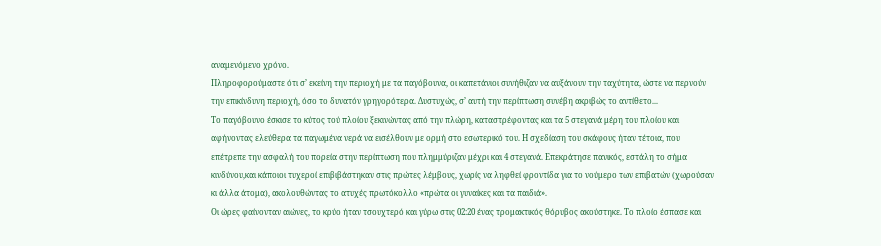αναμενόμενο χρόνο.
Πληροφορούμαστε ότι σ’ εκείνη την περιοχή με τα παγόβουνα, οι καπετάνιοι συνήθιζαν να αυξάνουν την ταχύτητα, ώστε να περνούν την επικίνδυνη περιοχή, όσο το δυνατόν γρηγορότερα. Δυστυχώς, σ’ αυτή την περίπτωση συνέβη ακριβώς το αντίθετο...
Το παγόβουνο έσκισε το κύτος τού πλοίου ξεκινώντας από την πλώρη, καταστρέφοντας και τα 5 στεγανά μέρη του πλοίου και αφήνοντας ελεύθερα τα παγωμένα νερά να εισέλθουν με ορμή στο εσωτερικό του. Η σχεδίαση του σκάφους ήταν τέτοια, που επέτρεπε την ασφαλή του πορεία στην περίπτωση που πλημμύριζαν μέχρι και 4 στεγανά. Επεκράτησε πανικός, εστάλη το σήμα κινδύνου,και κάποιοι τυχεροί επιβιβάστηκαν στις πρώτες λέμβους, χωρίς να ληφθεί φροντίδα για το νούμερο των επιβατών (χωρούσαν κι άλλα άτομα), ακολουθώντας το ατυχές πρωτόκολλο «πρώτα οι γυναίκες και τα παιδιά».
Οι ώρες φαίνονταν αιώνες, το κρύο ήταν τσουχτερό και γύρω στις 02:20 ένας τρομακτικός θόρυβος ακούστηκε. Το πλοίο έσπασε και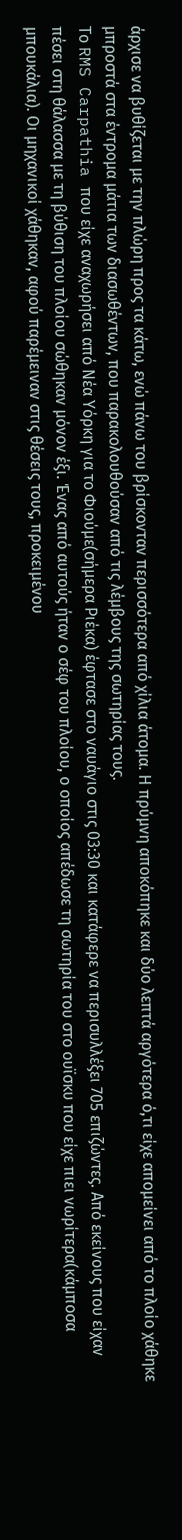άρχισε να βυθίζεται με την πλώρη προς τα κάτω, ενώ πάνω του βρίσκονταν περισσότερα από χίλια άτομα. Η πρύμνη αποκόπηκε και δύο λεπτά αργότερα ό,τι είχε απομείνει από το πλοίο χάθηκε μπροστά στα έντρομα μάτια των διασωθέντων, που παρακολουθούσαν από τις λέμβους της σωτηρίας τους.
Το RMS Carpathia που είχε αναχωρήσει από Νέα Υόρκη για το Φιούμε(σήμερα Ριέκα) έφτασε στο ναυάγιο στις 03:30 και κατάφερε να περισυλλέξει 705 επιζώντες. Από εκείνους που είχαν πέσει στη θάλασσα με τη βύθιση του πλοίου σώθηκαν μόνον έξι. Ένας από αυτούς ήταν ο σέφ του πλοίου, ο οποίος απέδωσε τη σωτηρία του στο ουϊσκυ που είχε πιει νωρίτερα(κάμποσα μπουκάλια). Οι μηχανικοί χάθηκαν, αφού παρέμειναν στις θέσεις τους, προκειμένου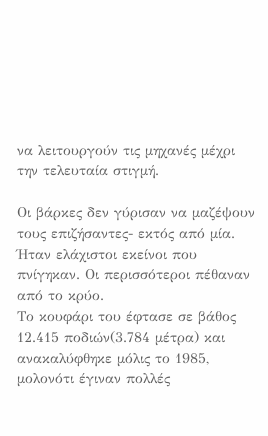να λειτουργούν τις μηχανές μέχρι την τελευταία στιγμή.

Οι βάρκες δεν γύρισαν να μαζέψουν τους επιζήσαντες- εκτός από μία. Ήταν ελάχιστοι εκείνοι που πνίγηκαν. Οι περισσότεροι πέθαναν από το κρύο.
Το κουφάρι του έφτασε σε βάθος 12.415 ποδιών(3.784 μέτρα) και ανακαλύφθηκε μόλις το 1985, μολονότι έγιναν πολλές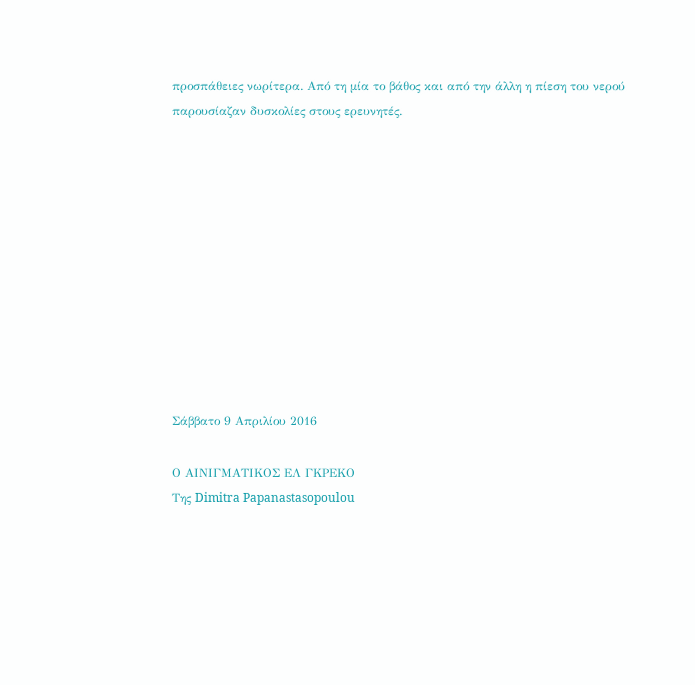προσπάθειες νωρίτερα. Από τη μία το βάθος και από την άλλη η πίεση του νερού παρουσίαζαν δυσκολίες στους ερευνητές.











Σάββατο 9 Απριλίου 2016

Ο ΑΙΝΙΓΜΑΤΙΚΟΣ ΕΛ ΓΚΡΕΚΟ
Της Dimitra Papanastasopoulou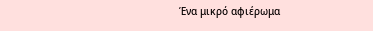Ένα μικρό αφιέρωμα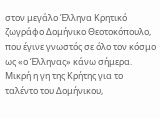στον μεγάλο Έλληνα Κρητικό ζωγράφο Δομήνικο Θεοτοκόπουλο, που έγινε γνωστός σε όλο τον κόσμο ως «ο Έλληνας» κάνω σήμερα.
Μικρή η γη της Κρήτης για το ταλέντο του Δομήνικου,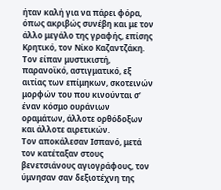ήταν καλή για να πάρει φόρα, όπως ακριβώς συνέβη και με τον άλλο μεγάλο της γραφής, επίσης Κρητικό, τον Νίκο Καζαντζάκη.
Τον είπαν μυστικιστή, παρανοϊκό, αστιγματικό, εξ αιτίας των επίμηκων, σκοτεινών μορφών του που κινούνται σ’ έναν κόσμο ουράνιων οραμάτων, άλλοτε ορθόδοξων και άλλοτε αιρετικών.
Τον αποκάλεσαν Ισπανό, μετά τον κατέταξαν στους βενετσιάνους αγιογράφους, τον ύμνησαν σαν δεξιοτέχνη της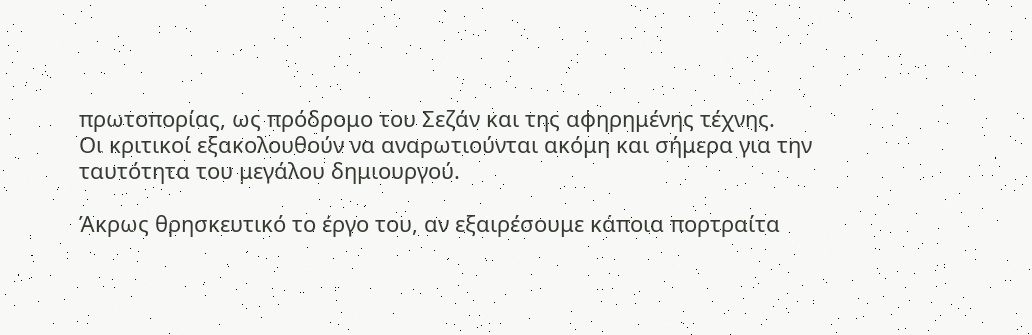πρωτοπορίας, ως πρόδρομο του Σεζάν και της αφηρημένης τέχνης.
Οι κριτικοί εξακολουθούν να αναρωτιούνται ακόμη και σήμερα για την ταυτότητα του μεγάλου δημιουργού.

Άκρως θρησκευτικό το έργο του, αν εξαιρέσουμε κάποια πορτραίτα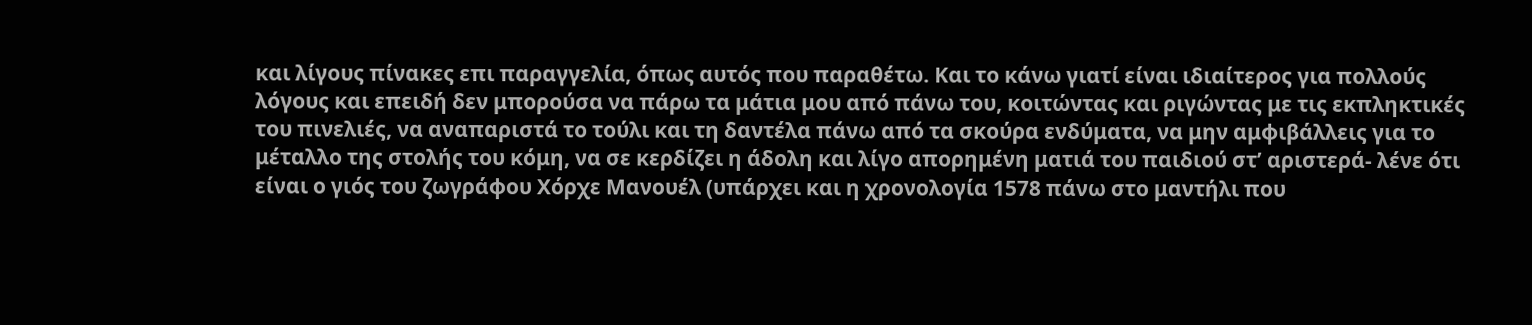και λίγους πίνακες επι παραγγελία, όπως αυτός που παραθέτω. Και το κάνω γιατί είναι ιδιαίτερος για πολλούς λόγους και επειδή δεν μπορούσα να πάρω τα μάτια μου από πάνω του, κοιτώντας και ριγώντας με τις εκπληκτικές του πινελιές, να αναπαριστά το τούλι και τη δαντέλα πάνω από τα σκούρα ενδύματα, να μην αμφιβάλλεις για το μέταλλο της στολής του κόμη, να σε κερδίζει η άδολη και λίγο απορημένη ματιά του παιδιού στ’ αριστερά- λένε ότι είναι ο γιός του ζωγράφου Χόρχε Μανουέλ (υπάρχει και η χρονολογία 1578 πάνω στο μαντήλι που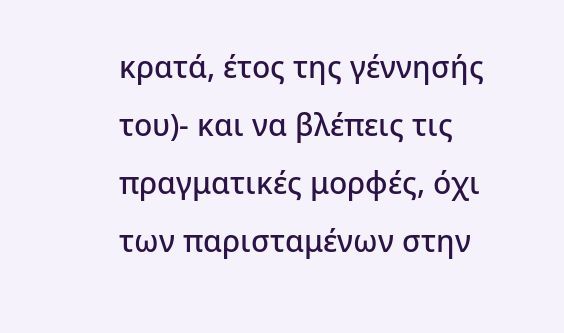κρατά, έτος της γέννησής του)- και να βλέπεις τις πραγματικές μορφές, όχι των παρισταμένων στην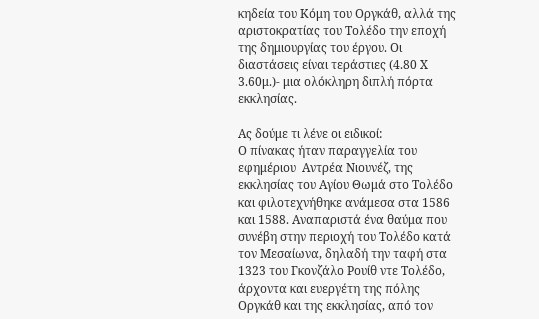κηδεία του Κόμη του Οργκάθ, αλλά της αριστοκρατίας του Τολέδο την εποχή της δημιουργίας του έργου. Οι διαστάσεις είναι τεράστιες (4.80 Χ 3.60μ.)- μια ολόκληρη διπλή πόρτα εκκλησίας.

Ας δούμε τι λένε οι ειδικοί:
Ο πίνακας ήταν παραγγελία του εφημέριου  Αντρέα Νιουνέζ, της εκκλησίας του Αγίου Θωμά στο Τολέδο και φιλοτεχνήθηκε ανάμεσα στα 1586 και 1588. Αναπαριστά ένα θαύμα που συνέβη στην περιοχή του Τολέδο κατά τον Μεσαίωνα, δηλαδή την ταφή στα 1323 του Γκονζάλο Ρουίθ ντε Τολέδο, άρχοντα και ευεργέτη της πόλης Οργκάθ και της εκκλησίας, από τον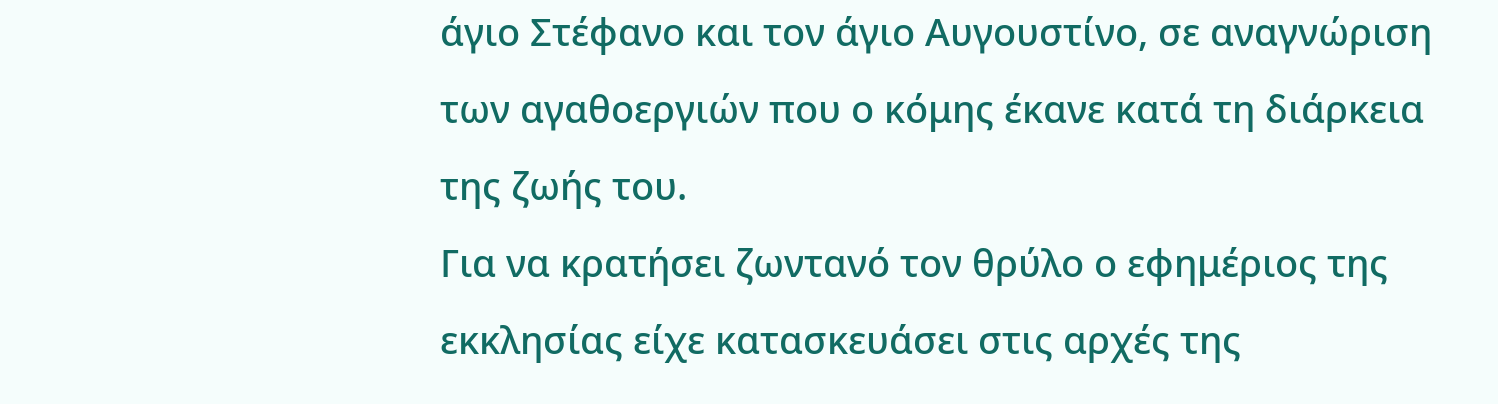άγιο Στέφανο και τον άγιο Αυγουστίνο, σε αναγνώριση των αγαθοεργιών που ο κόμης έκανε κατά τη διάρκεια της ζωής του.
Για να κρατήσει ζωντανό τον θρύλο ο εφημέριος της εκκλησίας είχε κατασκευάσει στις αρχές της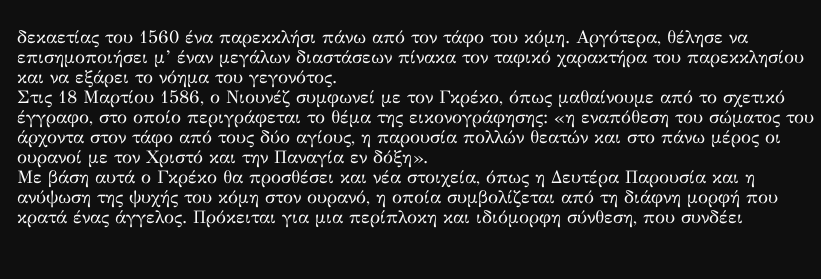δεκαετίας του 1560 ένα παρεκκλήσι πάνω από τον τάφο του κόμη. Αργότερα, θέλησε να επισημοποιήσει μ’ έναν μεγάλων διαστάσεων πίνακα τον ταφικό χαρακτήρα του παρεκκλησίου και να εξάρει το νόημα του γεγονότος.
Στις 18 Μαρτίου 1586, ο Νιουνέζ συμφωνεί με τον Γκρέκο, όπως μαθαίνουμε από το σχετικό έγγραφο, στο οποίο περιγράφεται το θέμα της εικονογράφησης: «η εναπόθεση του σώματος του άρχοντα στον τάφο από τους δύο αγίους, η παρουσία πολλών θεατών και στο πάνω μέρος οι ουρανοί με τον Χριστό και την Παναγία εν δόξη».
Με βάση αυτά ο Γκρέκο θα προσθέσει και νέα στοιχεία, όπως η Δευτέρα Παρουσία και η ανύψωση της ψυχής του κόμη στον ουρανό, η οποία συμβολίζεται από τη διάφνη μορφή που κρατά ένας άγγελος. Πρόκειται για μια περίπλοκη και ιδιόμορφη σύνθεση, που συνδέει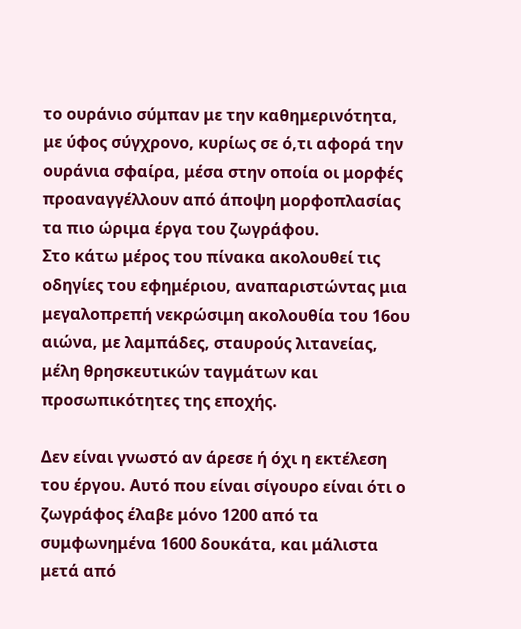το ουράνιο σύμπαν με την καθημερινότητα, με ύφος σύγχρονο, κυρίως σε ό,τι αφορά την ουράνια σφαίρα, μέσα στην οποία οι μορφές προαναγγέλλουν από άποψη μορφοπλασίας τα πιο ώριμα έργα του ζωγράφου.
Στο κάτω μέρος του πίνακα ακολουθεί τις οδηγίες του εφημέριου, αναπαριστώντας μια μεγαλοπρεπή νεκρώσιμη ακολουθία του 16ου αιώνα, με λαμπάδες, σταυρούς λιτανείας, μέλη θρησκευτικών ταγμάτων και προσωπικότητες της εποχής.

Δεν είναι γνωστό αν άρεσε ή όχι η εκτέλεση του έργου. Αυτό που είναι σίγουρο είναι ότι ο ζωγράφος έλαβε μόνο 1200 από τα συμφωνημένα 1600 δουκάτα, και μάλιστα μετά από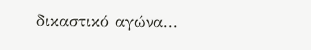δικαστικό αγώνα...